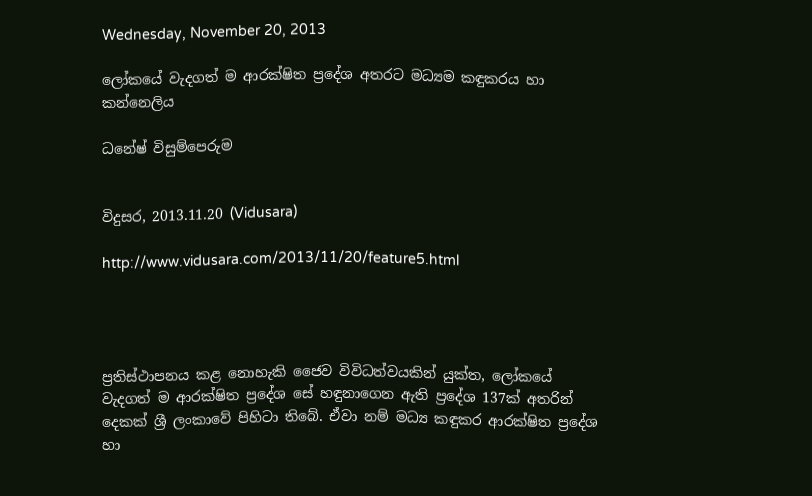Wednesday, November 20, 2013

ලෝකයේ වැදගත් ම ආරක්‌ෂිත ප්‍රදේශ අතරට මධ්‍යම කඳුකරය හා කන්නෙලිය

ධනේෂ් විසුම්පෙරුම


විදුසර, 2013.11.20 (Vidusara)

http://www.vidusara.com/2013/11/20/feature5.html




ප්‍රතිස්‌ථාපනය කළ නොහැකි ජෛව විවිධත්වයකින් යුක්‌ත, ලෝකයේ වැදගත් ම ආරක්‌ෂිත ප්‍රදේශ සේ හඳුනාගෙන ඇති ප්‍රදේශ 137ක්‌ අතරින් දෙකක්‌ ශ්‍රී ලංකාවේ පිහිටා තිබේ. ඒවා නම් මධ්‍ය කඳුකර ආරක්‌ෂිත ප්‍රදේශ හා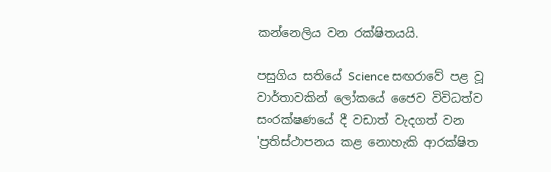කන්නෙලිය වන රක්‌ෂිතයයි.

පසුගිය සතියේ Science සඟරාවේ පළ වූ වාර්තාවකින් ලෝකයේ ජෛව විවිධත්ව සංරක්‌ෂණයේ දී වඩාත් වැදගත් වන 'ප්‍රතිස්‌ථාපනය කළ නොහැකි ආරක්‌ෂිත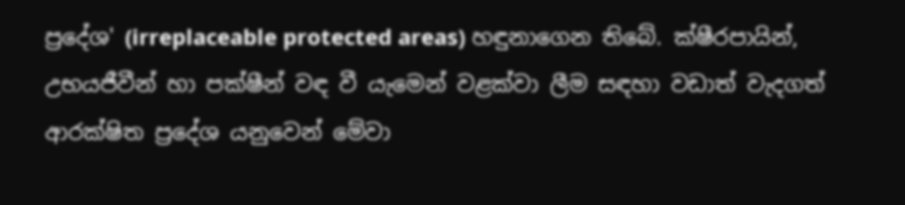ප්‍රදේශ' (irreplaceable protected areas) හඳුනාගෙන තිබේ. ක්‌ෂීරපායින්, උභයජීවීන් හා පක්‌ෂීන් වඳ වී යැමෙන් වළක්‌වා ලීම සඳහා වඩාත් වැදගත් ආරක්‌ෂිත ප්‍රදේශ යනුවෙන් මේවා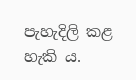පැහැදිලි කළ හැකි ය.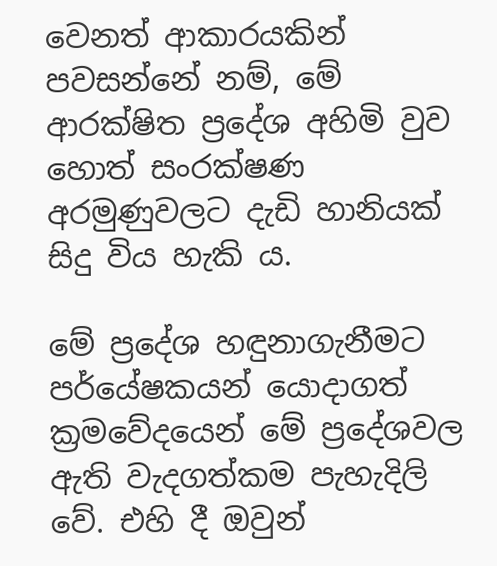වෙනත් ආකාරයකින් පවසන්නේ නම්, මේ ආරක්‌ෂිත ප්‍රදේශ අහිමි වුව හොත් සංරක්‌ෂණ අරමුණුවලට දැඩි හානියක්‌ සිදු විය හැකි ය.

මේ ප්‍රදේශ හඳුනාගැනීමට පර්යේෂකයන් යොදාගත් ක්‍රමවේදයෙන් මේ ප්‍රදේශවල ඇති වැදගත්කම පැහැදිලි වේ. එහි දී ඔවුන්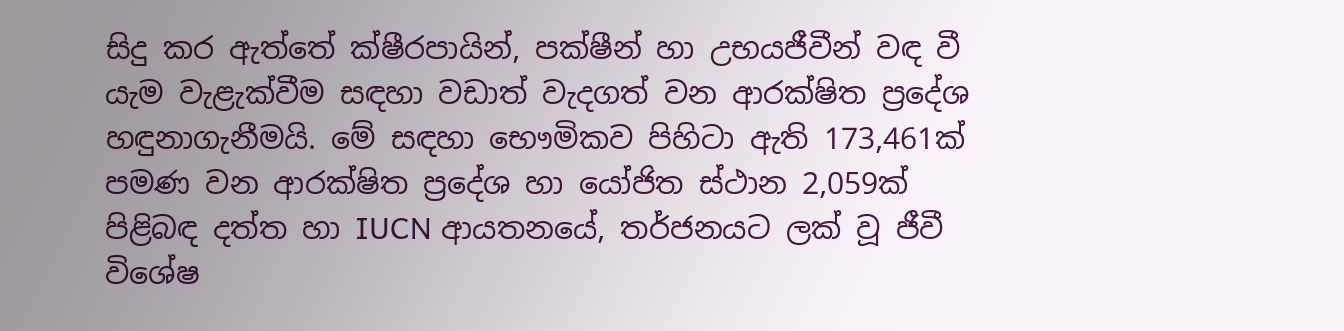සිදු කර ඇත්තේ ක්‌ෂීරපායින්, පක්‌ෂීන් හා උභයජීවීන් වඳ වී යැම වැළැක්‌වීම සඳහා වඩාත් වැදගත් වන ආරක්‌ෂිත ප්‍රදේශ හඳුනාගැනීමයි. මේ සඳහා භෞමිකව පිහිටා ඇති 173,461ක්‌ පමණ වන ආරක්‌ෂිත ප්‍රදේශ හා යෝජිත ස්‌ථාන 2,059ක්‌ පිළිබඳ දත්ත හා IUCN ආයතනයේ, තර්ජනයට ලක්‌ වූ ජීවී විශේෂ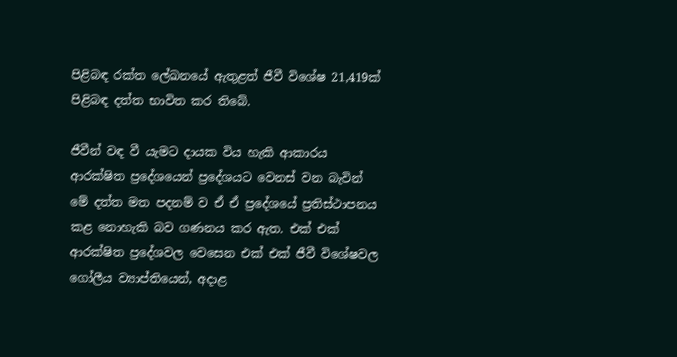පිළිබඳ රක්‌ත ලේඛනයේ ඇතුළත් ජීවී විශේෂ 21,419ක්‌ පිළිබඳ දත්ත භාවිත කර තිබේ.

ජීවීන් වඳ වී යැමට දායක විය හැකි ආකාරය ආරක්‌ෂිත ප්‍රදේශයෙන් ප්‍රදේශයට වෙනස්‌ වන බැවින් මේ දත්ත මත පදනම් ව ඒ ඒ ප්‍රදේශයේ ප්‍රතිස්‌ථාපනය කළ නොහැකි බව ගණනය කර ඇත. එක්‌ එක්‌ ආරක්‌ෂිත ප්‍රදේශවල වෙසෙන එක්‌ එක්‌ ජීවී විශේෂවල ගෝලීය ව්‍යාප්තියෙන්, අදාළ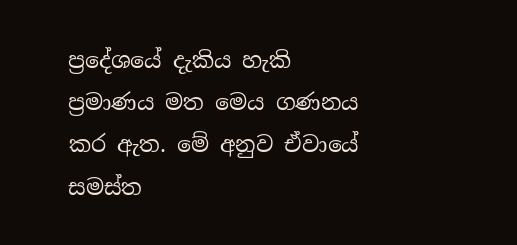ප්‍රදේශයේ දැකිය හැකි ප්‍රමාණය මත මෙය ගණනය කර ඇත. මේ අනුව ඒවායේ සමස්‌ත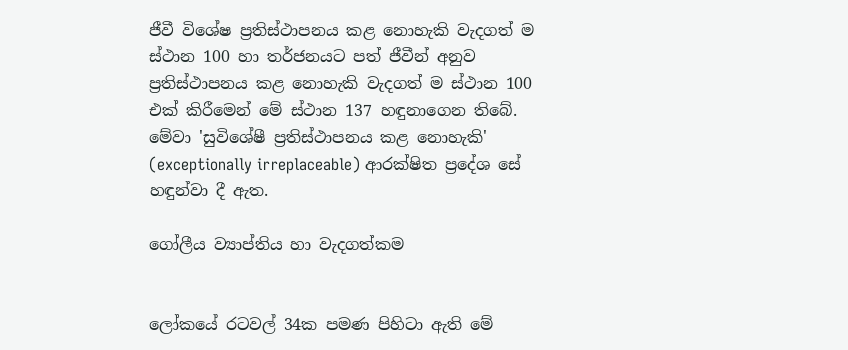ජීවී විශේෂ ප්‍රතිස්‌ථාපනය කළ නොහැකි වැදගත් ම ස්‌ථාන 100 හා තර්ජනයට පත් ජීවීන් අනුව ප්‍රතිස්‌ථාපනය කළ නොහැකි වැදගත් ම ස්‌ථාන 100 එක්‌ කිරීමෙන් මේ ස්‌ථාන 137 හඳුනාගෙන තිබේ. මේවා 'සුවිශේෂී ප්‍රතිස්‌ථාපනය කළ නොහැකි' (exceptionally irreplaceable) ආරක්‌ෂිත ප්‍රදේශ සේ හඳුන්වා දී ඇත.

ගෝලීය ව්‍යාප්තිය හා වැදගත්කම


ලෝකයේ රටවල් 34ක පමණ පිහිටා ඇති මේ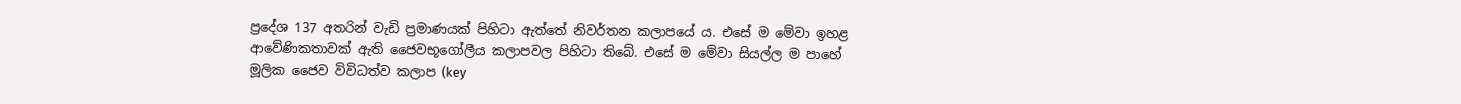ප්‍රදේශ 137 අතරින් වැඩි ප්‍රමාණයක්‌ පිහිටා ඇත්තේ නිවර්තන කලාපයේ ය. එසේ ම මේවා ඉහළ ආවේණිකතාවක්‌ ඇති ජෛවභූගෝලීය කලාපවල පිහිටා තිබේ. එසේ ම මේවා සියල්ල ම පාහේ මූලික ජෛව විවිධත්ව කලාප (key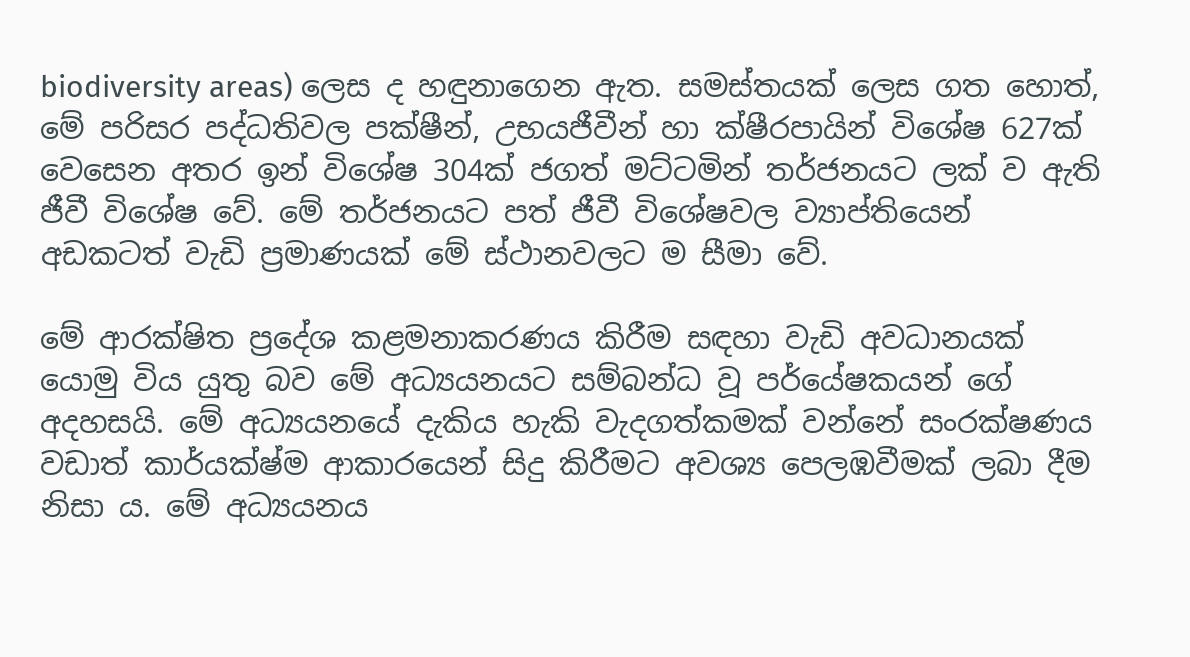biodiversity areas) ලෙස ද හඳුනාගෙන ඇත. සමස්‌තයක්‌ ලෙස ගත හොත්, මේ පරිසර පද්ධතිවල පක්‌ෂීන්, උභයජීවීන් හා ක්‌ෂීරපායින් විශේෂ 627ක්‌ වෙසෙන අතර ඉන් විශේෂ 304ක්‌ ජගත් මට්‌ටමින් තර්ජනයට ලක්‌ ව ඇති ජීවී විශේෂ වේ. මේ තර්ජනයට පත් ජීවී විශේෂවල ව්‍යාප්තියෙන් අඩකටත් වැඩි ප්‍රමාණයක්‌ මේ ස්‌ථානවලට ම සීමා වේ.

මේ ආරක්‌ෂිත ප්‍රදේශ කළමනාකරණය කිරීම සඳහා වැඩි අවධානයක්‌ යොමු විය යුතු බව මේ අධ්‍යයනයට සම්බන්ධ වූ පර්යේෂකයන් ගේ අදහසයි. මේ අධ්‍යයනයේ දැකිය හැකි වැදගත්කමක්‌ වන්නේ සංරක්‌ෂණය වඩාත් කාර්යක්‌ෂ්ම ආකාරයෙන් සිදු කිරීමට අවශ්‍ය පෙලඹවීමක්‌ ලබා දීම නිසා ය. මේ අධ්‍යයනය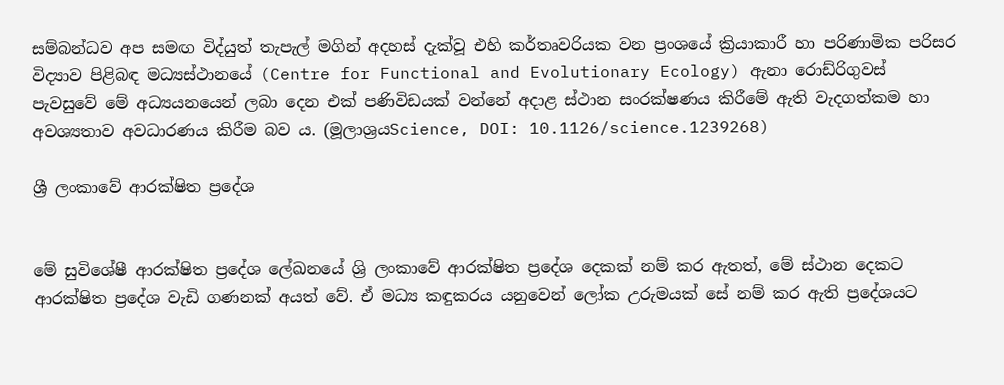සම්බන්ධව අප සමඟ විද්යුත් තැපැල් මගින් අදහස්‌ දැක්‌වූ එහි කර්තෘවරියක වන ප්‍රංශයේ ක්‍රියාකාරී හා පරිණාමික පරිසර විද්‍යාව පිළිබඳ මධ්‍යස්‌ථානයේ (Centre for Functional and Evolutionary Ecology) ඇනා රොඩ්රිගුවස්‌ පැවසුවේ මේ අධ්‍යයනයෙන් ලබා දෙන එක්‌ පණිවිඩයක්‌ වන්නේ අදාළ ස්‌ථාන සංරක්‌ෂණය කිරීමේ ඇති වැදගත්කම හා අවශ්‍යතාව අවධාරණය කිරීම බව ය. (මූලාශ්‍රයScience, DOI: 10.1126/science.1239268)

ශ්‍රී ලංකාවේ ආරක්‌ෂිත ප්‍රදේශ


මේ සුවිශේෂී ආරක්‌ෂිත ප්‍රදේශ ලේඛනයේ ශ්‍රි ලංකාවේ ආරක්‌ෂිත ප්‍රදේශ දෙකක්‌ නම් කර ඇතත්, මේ ස්‌ථාන දෙකට ආරක්‌ෂිත ප්‍රදේශ වැඩි ගණනක්‌ අයත් වේ. ඒ මධ්‍ය කඳුකරය යනුවෙන් ලෝක උරුමයක්‌ සේ නම් කර ඇති ප්‍රදේශයට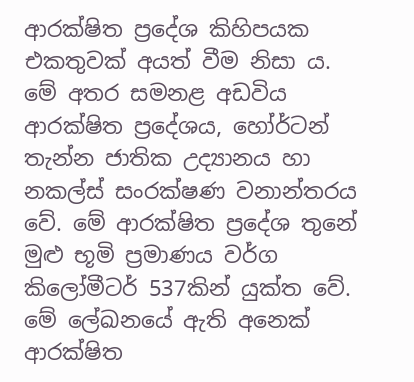ආරක්‌ෂිත ප්‍රදේශ කිහිපයක එකතුවක්‌ අයත් වීම නිසා ය. මේ අතර සමනළ අඩවිය ආරක්‌ෂිත ප්‍රදේශය, හෝර්ටන් තැන්න ජාතික උද්‍යානය හා නකල්ස්‌ සංරක්‌ෂණ වනාන්තරය වේ. මේ ආරක්‌ෂිත ප්‍රදේශ තුනේ මුළු භූමි ප්‍රමාණය වර්ග කිලෝමීටර් 537කින් යුක්‌ත වේ. මේ ලේඛනයේ ඇති අනෙක්‌ ආරක්‌ෂිත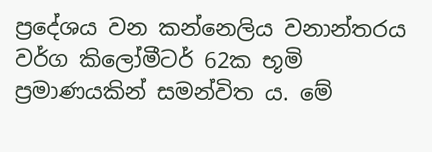ප්‍රදේශය වන කන්නෙලිය වනාන්තරය වර්ග කිලෝමීටර් 62ක භූමි ප්‍රමාණයකින් සමන්විත ය. මේ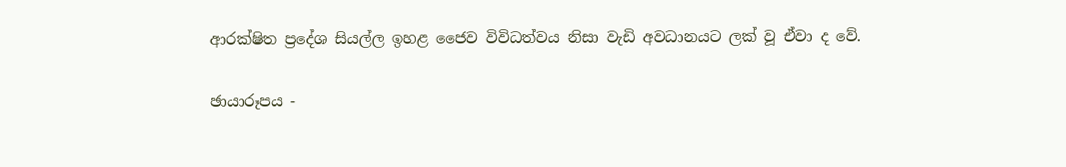ආරක්‌ෂිත ප්‍රදේශ සියල්ල ඉහළ ජෛව විවිධත්වය නිසා වැඩි අවධානයට ලක්‌ වූ ඒවා ද වේ.

ඡායාරූපය -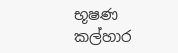භූෂණ කල්හාර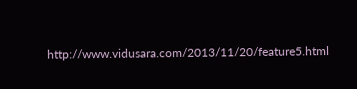http://www.vidusara.com/2013/11/20/feature5.html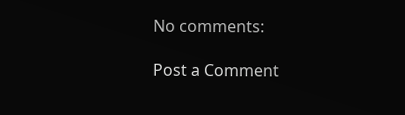No comments:

Post a Comment